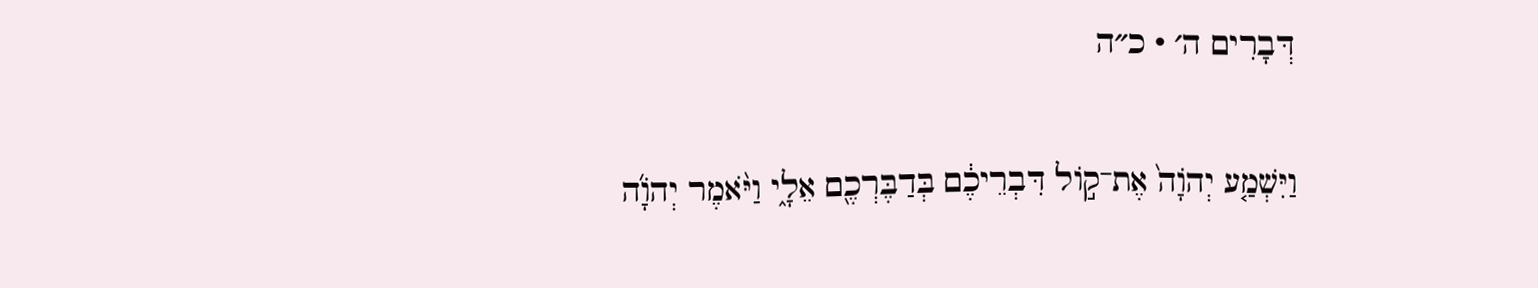דְּבָרִים ה׳ · כ״ה

וַיִּשְׁמַ֤ע יְהֹוָה֙ אֶת־ק֣וֹל דִּבְרֵיכֶ֔ם בְּדַבֶּרְכֶ֖ם אֵלָ֑י וַיֹּ֨אמֶר יְהֹוָ֜ה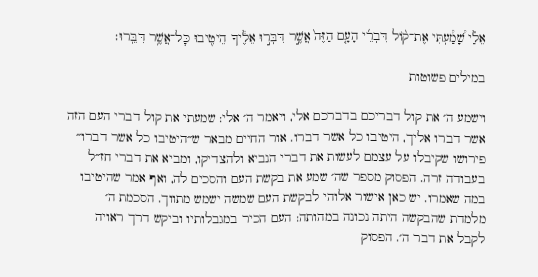אֵלַ֗י שָׁ֠מַ֠עְתִּי אֶת־ק֨וֹל דִּבְרֵ֜י הָעָ֤ם הַזֶּה֙ אֲשֶׁ֣ר דִּבְּר֣וּ אֵלֶ֔יךָ הֵיטִ֖יבוּ כׇּל־אֲשֶׁ֥ר דִּבֵּֽרוּ׃

במילים פשוטות

וישמע ה׳ את קול דבריכם בדברכם אלי, ויאמר ה׳ אלי: שמעתי את קול דברי העם הזה אשר דברו אליך, היטיבו כל אשר דברו. אור החיים מבאר ש״היטיבו כל אשר דברו״ פירושו שקיבלו על עצמם לעשות את דברי הנביא ולהצדיקו, ומביא את דברי חז״ל בעבודה זרה. הפסוק מספר שה׳ שמע את בקשת העם והסכים לה, ואף אמר שהיטיבו במה שאמרו. יש כאן אישור אלוהי לבקשת העם שמשה ישמש מתווך. הסכמת ה׳ מלמדת שהבקשה היתה נכונה במהותה: העם הכיר במגבלותיו וביקש דרך ראויה לקבל את דבר ה׳. הפסוק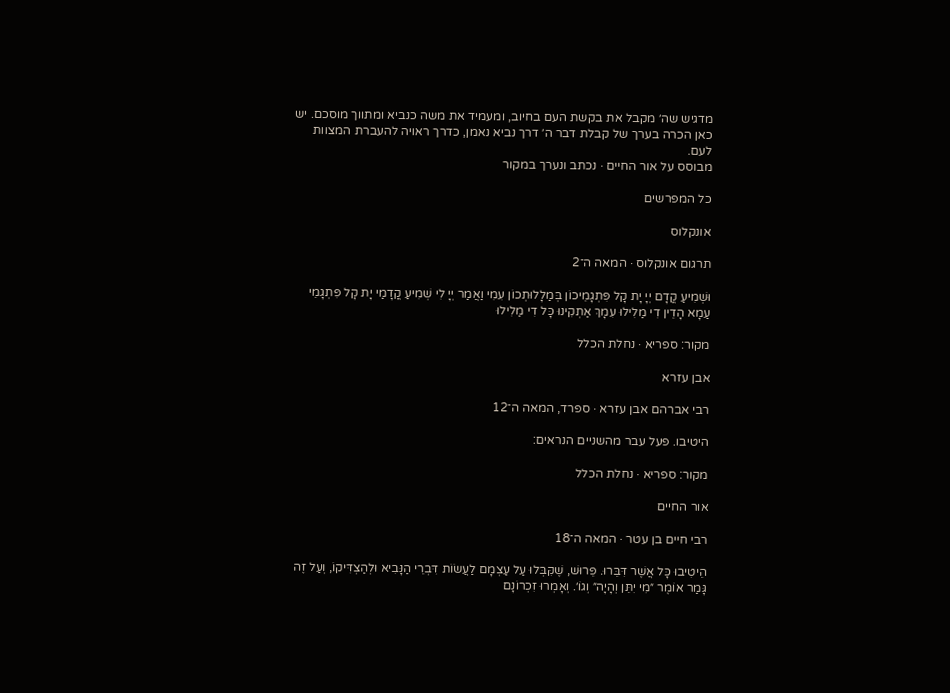מדגיש שה׳ מקבל את בקשת העם בחיוב, ומעמיד את משה כנביא ומתווך מוסכם. יש כאן הכרה בערך של קבלת דבר ה׳ דרך נביא נאמן, כדרך ראויה להעברת המצוות לעם.
מבוסס על אור החיים · נכתב ונערך במקור

כל המפרשים

אונקלוס

תרגום אונקלוס · המאה ה־2

וּשְׁמִיעַ קֳדָם יְיָ יָת קָל פִּתְגָמֵיכוֹן בְּמַלָלוּתְכוֹן עִמִי וַאֲמַר יְיָ לִי שְׁמִיעַ קֳדָמַי יָת קָל פִּתְגָמֵי עַמָא הָדֵין דִי מַלִילוּ עִמָךְ אַתְקִינוּ כָּל דִי מַלִילוּ

מקור: ספריא · נחלת הכלל

אבן עזרא

רבי אברהם אבן עזרא · ספרד, המאה ה־12

היטיבו. פעל עבר מהשניים הנראים:

מקור: ספריא · נחלת הכלל

אור החיים

רבי חיים בן עטר · המאה ה־18

הֵיטִיבוּ כָּל אֲשֶׁר דִּבֵּרוּ. פֵּרוּשׁ, שֶׁקִּבְּלוּ עַל עַצְמָם לַעֲשׂוֹת דִּבְרֵי הַנָּבִיא וּלְהַצְדִּיקוֹ, וְעַל זֶה גָּמַר אוֹמֶר ״מִי יִתֵּן וְהָיָה״ וְגוֹ׳. וְאָמְרוּ זִכְרוֹנָם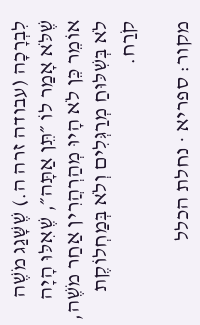לִבְרָכָה (עבודה זרה ה.) שֶׁשָּׁגַג מֹשֶׁה שֶׁלֹּא אָמַר לוֹ ״תֵּן אַתָּה״, שֶׁאִלּוּ הָיָה אוֹמֵר כֵּן לֹא הָיוּ מְהַרְהֲרִין אַחַר מֹשֶׁה, לֹא בְּשִׁלּוּחַ מְרַגְּלִים וְלֹא בְּמַחְלוֹקֶת קֹרַח.

מקור: ספריא · נחלת הכלל